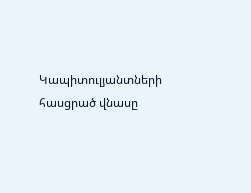Կապիտուլյանտների հասցրած վնասը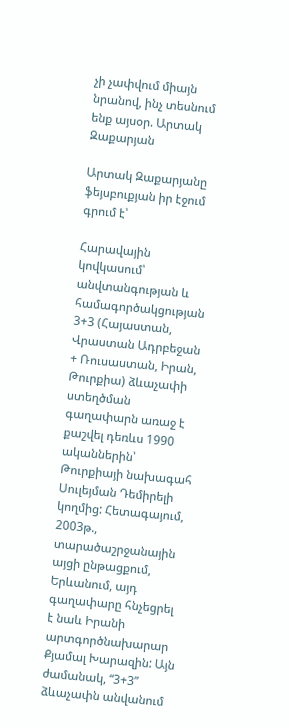չի չափվում միայն նրանով, ինչ տեսնում ենք այսօր. Արտակ Զաքարյան

Արտակ Զաքարյանը ֆեյսբուքյան իր էջում գրում է՝

Հարավային կովկասում՝ անվտանգության և համագործակցության 3+3 (Հայաստան, Վրաստան Ադրբեջան + Ռուսաստան, Իրան, Թուրքիա) ձևաչափի ստեղծման գաղափարն առաջ է քաշվել դեռևս 1990 ականներին՝ Թուրքիայի նախագահ Սուլեյման Դեմիրելի կողմից: Հետագայում, 2003թ., տարածաշրջանային այցի ընթացքում, Երևանում, այդ գաղափարը հնչեցրել է նաև Իրանի արտգործնախարար Քյամալ Խարազին: Այն ժամանակ, “3+3” ձևաչափն անվանում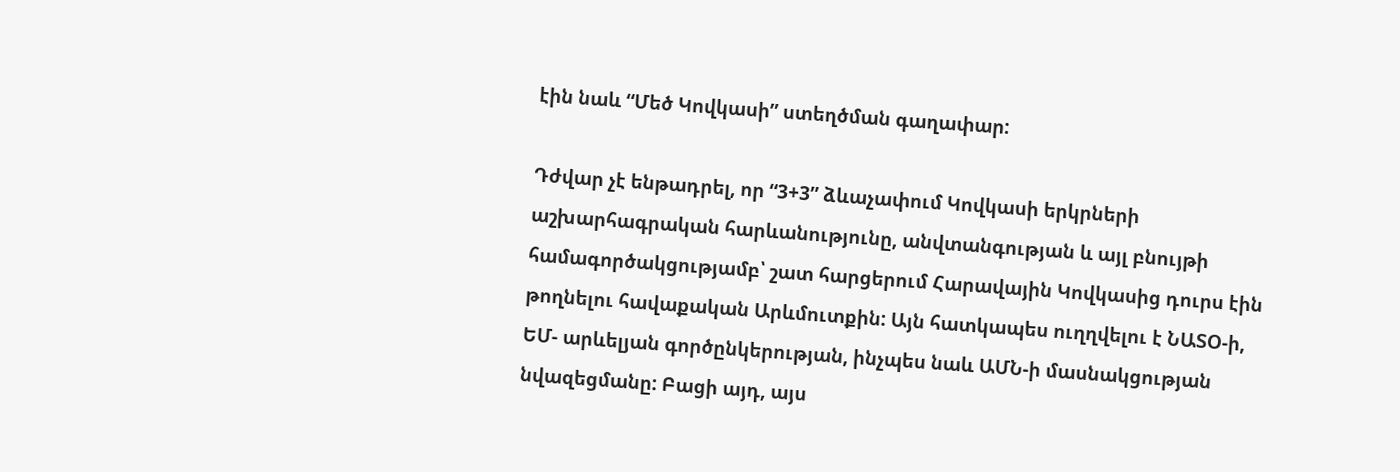էին նաև “Մեծ Կովկասի” ստեղծման գաղափար:

Դժվար չէ ենթադրել, որ “3+3” ձևաչափում Կովկասի երկրների աշխարհագրական հարևանությունը, անվտանգության և այլ բնույթի համագործակցությամբ՝ շատ հարցերում Հարավային Կովկասից դուրս էին թողնելու հավաքական Արևմուտքին: Այն հատկապես ուղղվելու է ՆԱՏՕ-ի, ԵՄ- արևելյան գործընկերության, ինչպես նաև ԱՄՆ-ի մասնակցության նվազեցմանը: Բացի այդ, այս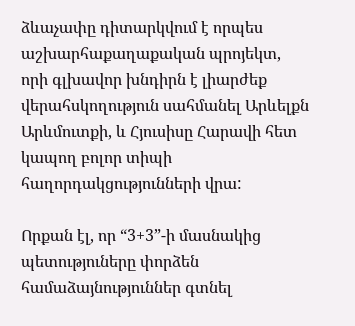ձևաչափը դիտարկվում է որպես աշխարհաքաղաքական պրոյեկտ, որի գլխավոր խնդիրն է լիարժեք վերահսկողություն սահմանել Արևելքն Արևմուտքի, և Հյուսիսը Հարավի հետ կապող բոլոր տիպի հաղորդակցությունների վրա:

Որքան էլ, որ “3+3”-ի մասնակից պետություները փորձեն համաձայնություններ գտնել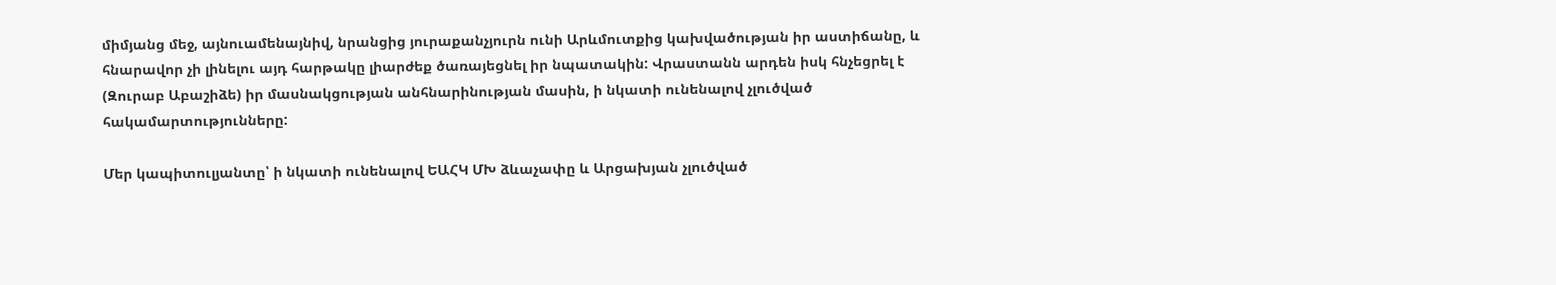միմյանց մեջ, այնուամենայնիվ, նրանցից յուրաքանչյուրն ունի Արևմուտքից կախվածության իր աստիճանը, և հնարավոր չի լինելու այդ հարթակը լիարժեք ծառայեցնել իր նպատակին: Վրաստանն արդեն իսկ հնչեցրել է (Զուրաբ Աբաշիձե) իր մասնակցության անհնարինության մասին, ի նկատի ունենալով չլուծված հակամարտությունները:

Մեր կապիտուլյանտը՝ ի նկատի ունենալով ԵԱՀԿ ՄԽ ձևաչափը և Արցախյան չլուծված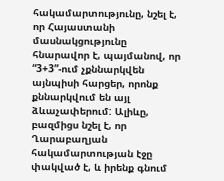հակամարտությունը, նշել է, որ Հայաստանի մասնակցությունը հնարավոր է, պայմանով, որ “3+3”-ում չքննարկվեն այնպիսի հարցեր, որոնք քննարկվում են այլ ձևաչափերում: Ալիևը, բազմիցս նշել է, որ Ղարաբաղյան հակամարտության էջը փակված է, և իրենք գնում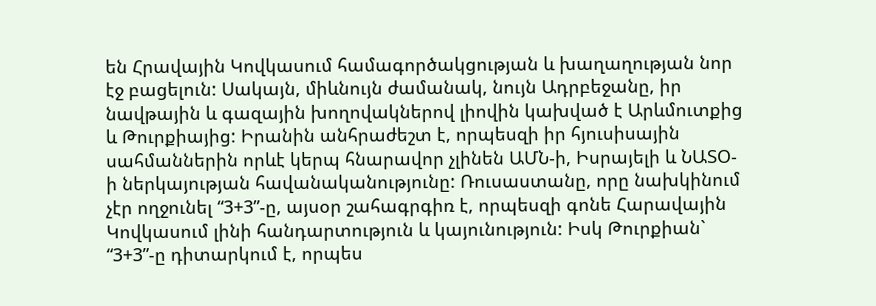են Հրավային Կովկասում համագործակցության և խաղաղության նոր էջ բացելուն: Սակայն, միևնույն ժամանակ, նույն Ադրբեջանը, իր նավթային և գազային խողովակներով լիովին կախված է Արևմուտքից և Թուրքիայից: Իրանին անհրաժեշտ է, որպեսզի իր հյուսիսային սահմաններին որևէ կերպ հնարավոր չլինեն ԱՄՆ-ի, Իսրայելի և ՆԱՏՕ-ի ներկայության հավանականությունը: Ռուսաստանը, որը նախկինում չէր ողջունել “3+3”-ը, այսօր շահագրգիռ է, որպեսզի գոնե Հարավային Կովկասում լինի հանդարտություն և կայունություն: Իսկ Թուրքիան` “3+3”-ը դիտարկում է, որպես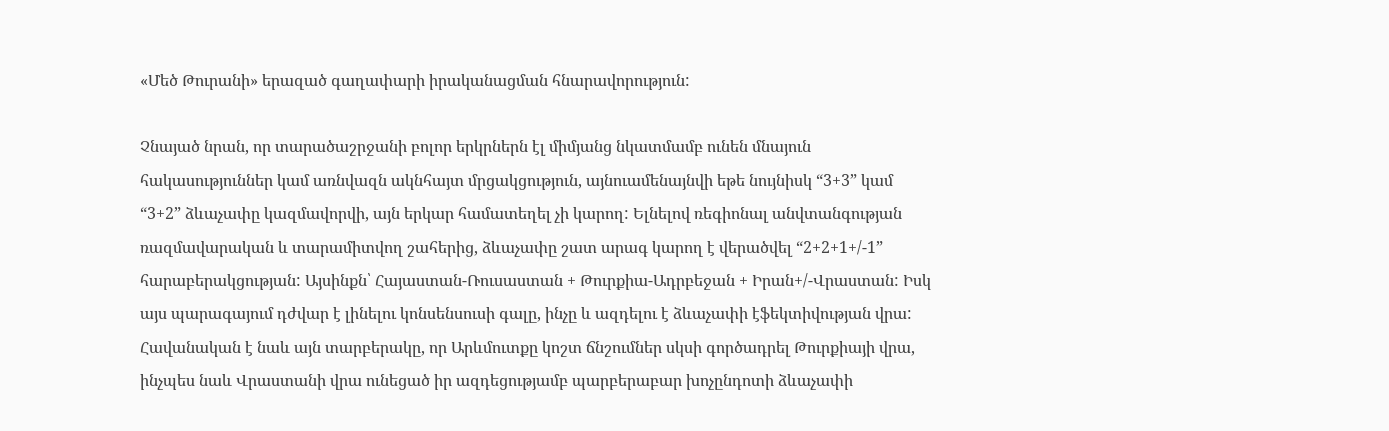«Մեծ Թուրանի» երազած գաղափարի իրականացման հնարավորություն:

Չնայած նրան, որ տարածաշրջանի բոլոր երկրներն էլ միմյանց նկատմամբ ունեն մնայուն հակասություններ կամ առնվազն ակնհայտ մրցակցություն, այնուամենայնվի եթե նույնիսկ “3+3” կամ “3+2” ձևաչափը կազմավորվի, այն երկար համատեղել չի կարող: Ելնելով ռեգիոնալ անվտանգության ռազմավարական և տարամիտվող շահերից, ձևաչափը շատ արագ կարող է վերածվել “2+2+1+/-1”
հարաբերակցության: Այսինքն՝ Հայաստան-Ռուսաստան + Թուրքիա-Ադրբեջան + Իրան+/-Վրաստան: Իսկ այս պարագայում դժվար է լինելու կոնսենսուսի գալը, ինչը և ազդելու է ձևաչափի էֆեկտիվության վրա:
Հավանական է նաև այն տարբերակը, որ Արևմուտքը կոշտ ճնշումներ սկսի գործադրել Թուրքիայի վրա, ինչպես նաև Վրաստանի վրա ունեցած իր ազդեցությամբ պարբերաբար խոչընդոտի ձևաչափի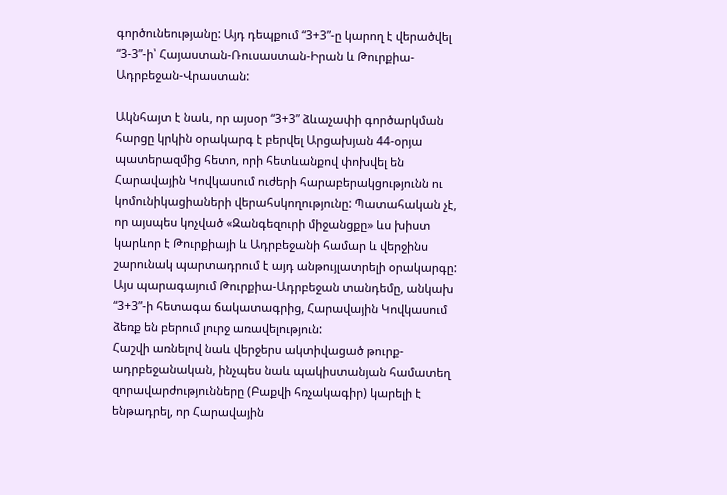գործունեությանը: Այդ դեպքում “3+3”-ը կարող է վերածվել “3-3”-ի՝ Հայաստան-Ռուսաստան-Իրան և Թուրքիա-Ադրբեջան-Վրաստան:

Ակնհայտ է նաև, որ այսօր “3+3” ձևաչափի գործարկման հարցը կրկին օրակարգ է բերվել Արցախյան 44-օրյա պատերազմից հետո, որի հետևանքով փոխվել են Հարավային Կովկասում ուժերի հարաբերակցությունն ու կոմունիկացիաների վերահսկողությունը: Պատահական չէ, որ այսպես կոչված «Զանգեզուրի միջանցքը» ևս խիստ կարևոր է Թուրքիայի և Ադրբեջանի համար և վերջինս շարունակ պարտադրում է այդ անթույլատրելի օրակարգը: Այս պարագայում Թուրքիա-Ադրբեջան տանդեմը, անկախ “3+3”-ի հետագա ճակատագրից, Հարավային Կովկասում ձեռք են բերում լուրջ առավելություն:
Հաշվի առնելով նաև վերջերս ակտիվացած թուրք-ադրբեջանական, ինչպես նաև պակիստանյան համատեղ զորավարժությունները (Բաքվի հռչակագիր) կարելի է ենթադրել, որ Հարավային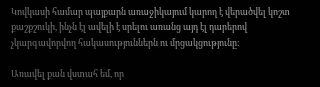Կովկասի համար պայքարն առաջիկայում կարող է վերածվել կոշտ քաշքշուկի, ինչն էլ ավելի է սրելու առանց այդ էլ դարերով չկարգավորվող հակասություններն ու մրցակցությունը:

Առավել քան վստահ եմ, որ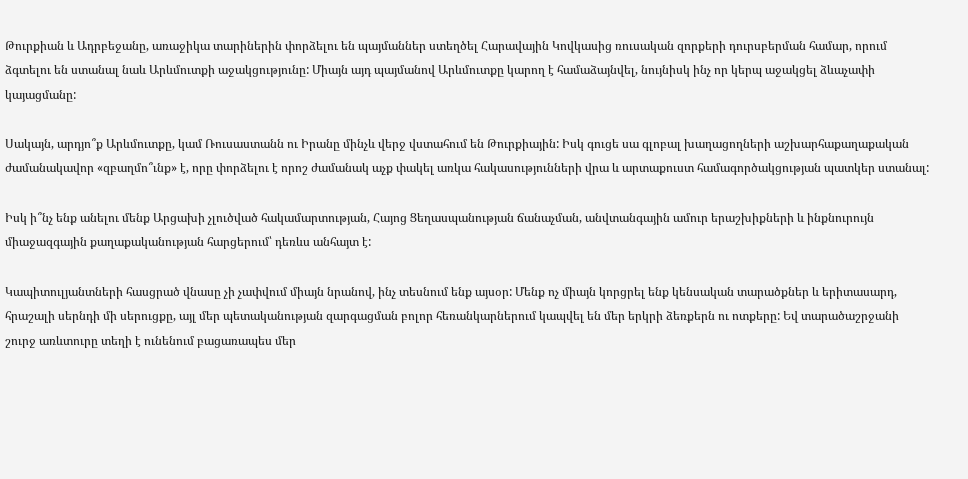Թուրքիան և Ադրբեջանը, առաջիկա տարիներին փորձելու են պայմաններ ստեղծել Հարավային Կովկասից ռուսական զորքերի դուրսբերման համար, որում ձգտելու են ստանալ նաև Արևմուտքի աջակցությունը: Միայն այդ պայմանով Արևմուտքը կարող է համաձայնվել, նույնիսկ ինչ որ կերպ աջակցել ձևաչափի կայացմանը:

Սակայն, արդյո՞ք Արևմուտքը, կամ Ռուսաստանն ու Իրանը մինչև վերջ վստահում են Թուրքիային: Իսկ գուցե սա գլոբալ խաղացողների աշխարհաքաղաքական ժամանակավոր «զբաղմո՞ւնք» է, որը փորձելու է որոշ ժամանակ աչք փակել առկա հակասությունների վրա և արտաքուստ համագործակցության պատկեր ստանալ:

Իսկ ի՞նչ ենք անելու մենք Արցախի չլուծված հակամարտության, Հայոց Ցեղասպանության ճանաչման, անվտանգային ամուր երաշխիքների և ինքնուրույն միաջազգային քաղաքականության հարցերում՝ դեռևս անհայտ է:

Կապիտուլյանտների հասցրած վնասը չի չափվում միայն նրանով, ինչ տեսնում ենք այսօր: Մենք ոչ միայն կորցրել ենք կենսական տարածքներ և երիտասարդ, հրաշալի սերնդի մի սերուցքը, այլ մեր պետականության զարգացման բոլոր հեռանկարներում կապվել են մեր երկրի ձեռքերն ու ոտքերը: Եվ տարածաշրջանի շուրջ առևտուրը տեղի է ունենում բացառապես մեր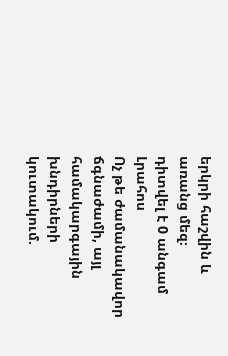երկրի հաշվին և առանց մեզ։
դիտվել է 0 անգամ
Լրահոս
Ոչ թե ժամանակավոր ճգնաժամի, այլ համակարգային խնդիրների կուտակում.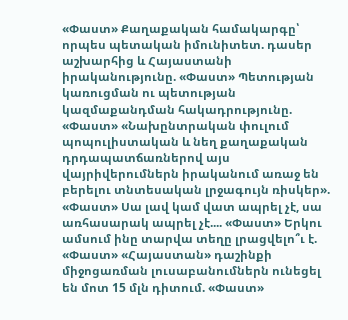«Փաստ» Քաղաքական համակարգը՝ որպես պետական իմունիտետ. դասեր աշխարհից և Հայաստանի իրականությունը. «Փաստ» Պետության կառուցման ու պետության կազմաքանդման հակադրությունը. «Փաստ» «Նախընտրական փուլում պոպուլիստական և նեղ քաղաքական դրդապատճառներով այս վայրիվերումներն իրականում առաջ են բերելու տնտեսական լրջագույն ռիսկեր». «Փաստ» Սա լավ կամ վատ ապրել չէ, սա առհասարակ ապրել չէ.... «Փաստ» Երկու ամսում ինը տարվա տեղը լրացվելո՞ւ է. «Փաստ» «Հայաստան» դաշինքի միջոցառման լուսաբանումներն ունեցել են մոտ 15 մլն դիտում. «Փաստ»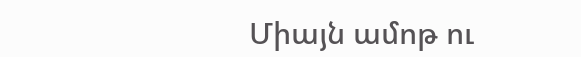Միայն ամոթ ու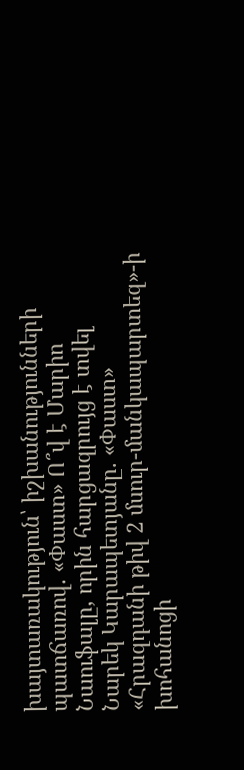խայտառակություն՝ իշխանությունների պատճառով. «Փաստ» Ո՞վ է Մարիո Նաուֆալը, որին հարցազրույց է տվել Նարեկ Կարապետյանը. «Փաստ» «Հրազդանի թիվ 2 մսուր-մանկապարտեզ»-ի խոհանոցի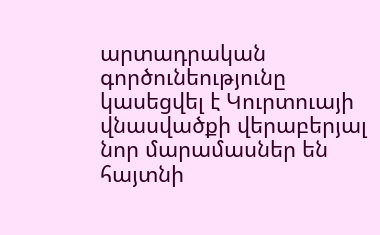արտադրական գործունեությունը կասեցվել է Կուրտուայի վնասվածքի վերաբերյալ նոր մարամասներ են հայտնի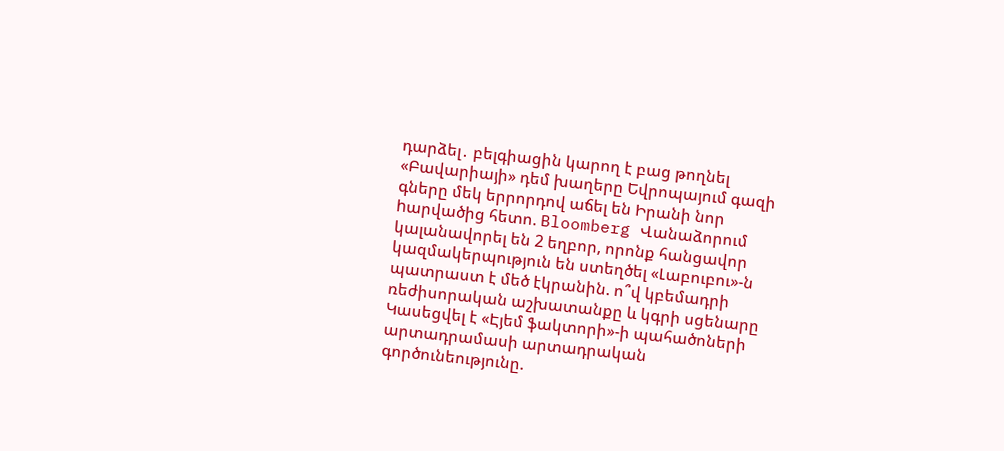դարձել․ բելգիացին կարող է բաց թողնել «Բավարիայի» դեմ խաղերը Եվրոպայում գազի գները մեկ երրորդով աճել են Իրանի նոր hարվածից հետո. Bloomberg Վանաձորում կալանավորել են 2 եղբոր, որոնք հանցավոր կազմակերպություն են ստեղծել «Լաբուբու»-ն պատրաստ է մեծ էկրանին. ո՞վ կբեմադրի ռեժիսորական աշխատանքը և կգրի սցենարը Կասեցվել է «Էյեմ ֆակտորի»-ի պահածոների արտադրամասի արտադրական գործունեությունը.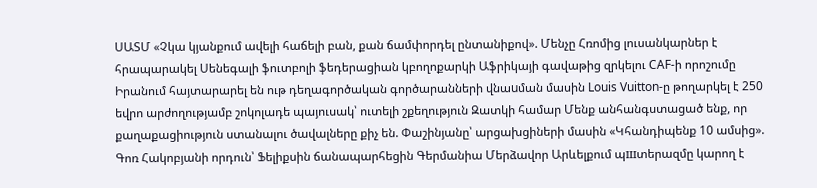ՍԱՏՄ «Չկա կյանքում ավելի հաճելի բան, քան ճամփորդել ընտանիքով». Մենչը Հռոմից լուսանկարներ է հրապարակել Սենեգալի ֆուտբոլի ֆեդերացիան կբողոքարկի Աֆրիկայի գավաթից զրկելու CAF-ի որոշումը Իրանում հայտարարել են ութ դեղագործական գործարանների վնաuման մասին Louis Vuitton-ը թողարկել է 250 եվրո արժողությամբ շոկոլադե պայուսակ՝ ուտելի շքեղություն Զատկի համար Մենք անհանգստացած ենք, որ քաղաքացիություն ստանալու ծավալները քիչ են. Փաշինյանը՝ արցախցիների մասին «Կհանդիպենք 10 ամսից». Գոռ Հակոբյանի որդուն՝ Ֆելիքսին ճանապարհեցին Գերմանիա Մերձավոր Արևելքում պшտերազմը կարող է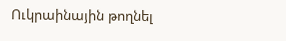Ուկրաինային թողնել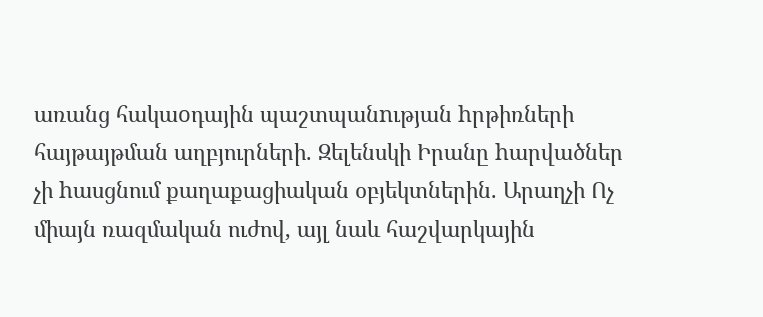առանց հակաoդային պաշտպանnւթյան hրթիռների հայթայթման աղբյուրների. Զելենսկի Իրանը hարվածներ չի hասցնում քաղաքացիական օբյեկտներին. Արաղչի Ոչ միայն ռազմական ուժով, այլ նաև հաշվարկային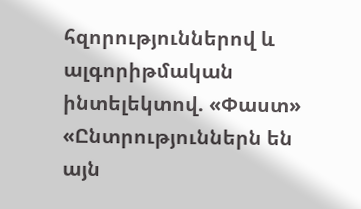հզորություններով և ալգորիթմական ինտելեկտով. «Փաստ» «Ընտրություններն են այն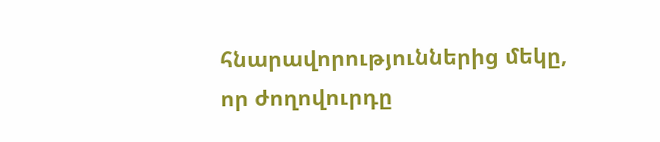հնարավորություններից մեկը, որ ժողովուրդը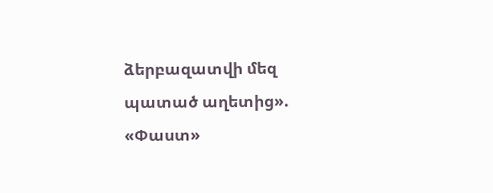ձերբազատվի մեզ պատած աղետից». «Փաստ»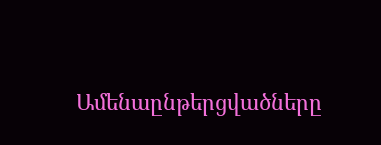Ամենաընթերցվածները